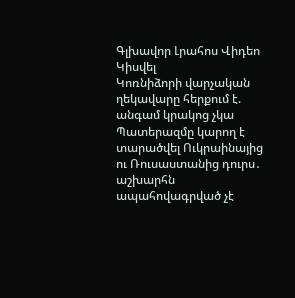Գլխավոր Լրահոս Վիդեո Կիսվել
Կոռնիձորի վարչական ղեկավարը հերքում է. անգամ կրակոց չկա Պատերազմը կարող է տարածվել Ուկրաինայից ու Ռուսաստանից դուրս․ աշխարհն ապահովագրված չէ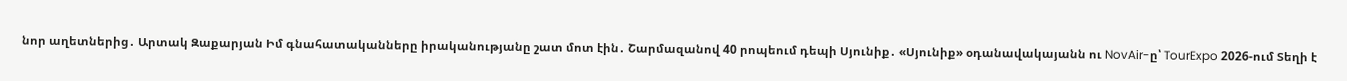նոր աղետներից․ Արտակ Զաքարյան Իմ գնահատականները իրականությանը շատ մոտ էին․ Շարմազանով 40 րոպեում դեպի Սյունիք․ «Սյունիք» օդանավակայանն ու NovAir-ը՝ TourExpo 2026-ում Տեղի է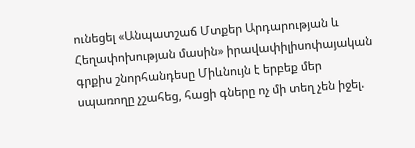ունեցել «Անպատշաճ Մտքեր Արդարության և Հեղափոխության մասին» իրավափիլիսոփայական գրքիս շնորհանդեսը Միևնույն է երբեք մեր սպառողը չշահեց, հացի գները ոչ մի տեղ չեն իջել.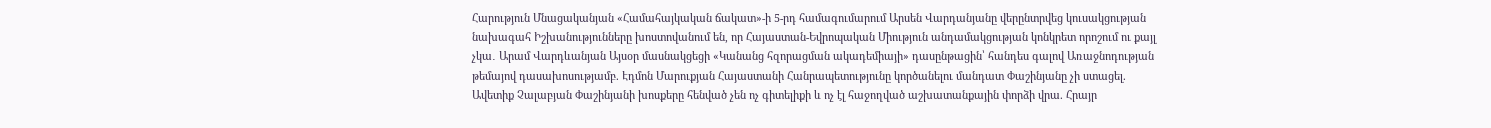Հարություն Մնացականյան «Համահայկական ճակատ»-ի 5-րդ համագումարում Արսեն Վարդանյանը վերընտրվեց կուսակցության նախագահ Իշխանությունները խոստովանում են, որ Հայաստան-Եվրոպական Միություն անդամակցության կոնկրետ որոշում ու քայլ չկա․ Արամ Վարդևանյան Այսօր մասնակցեցի «Կանանց հզորացման ակադեմիայի» դասընթացին՝ հանդես գալով Առաջնոդության թեմայով դասախոսությամբ. Էդմոն Մարուքյան Հայաստանի Հանրապետությունը կործանելու մանդատ Փաշինյանը չի ստացել. Ավետիք Չալաբյան Փաշինյանի խոսքերը հենված չեն ոչ գիտելիքի և ոչ էլ հաջողված աշխատանքային փորձի վրա. Հրայր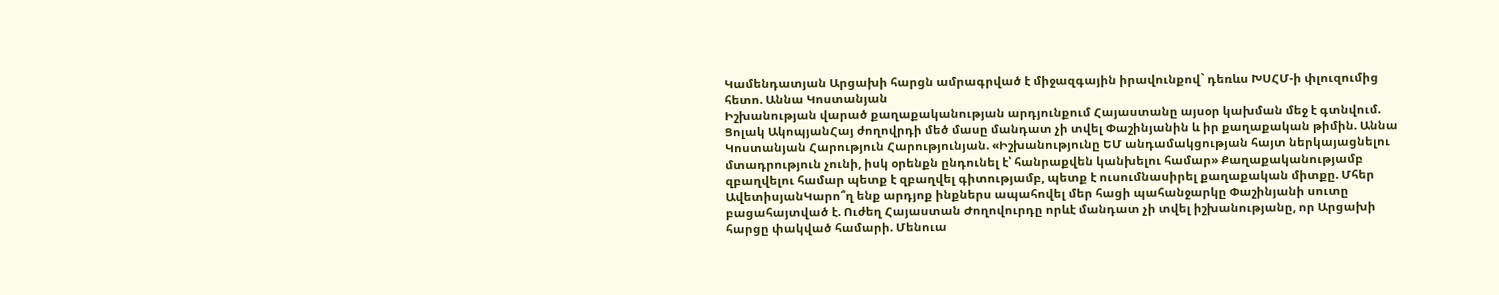Կամենդատյան Արցախի հարցն ամրագրված է միջազգային իրավունքով` դեռևս ԽՍՀՄ-ի փլուզումից հետո. Աննա Կոստանյան
Իշխանության վարած քաղաքականության արդյունքում Հայաստանը այսօր կախման մեջ է գտնվում. Ցոլակ ԱկոպյանՀայ ժողովրդի մեծ մասը մանդատ չի տվել Փաշինյանին և իր քաղաքական թիմին. Աննա Կոստանյան Հարություն Հարությունյան. «Իշխանությունը ԵՄ անդամակցության հայտ ներկայացնելու մտադրություն չունի, իսկ օրենքն ընդունել է՝ հանրաքվեն կանխելու համար» Քաղաքականությամբ զբաղվելու համար պետք է զբաղվել գիտությամբ, պետք է ուսումնասիրել քաղաքական միտքը. Մհեր ԱվետիսյանԿարո՞ղ ենք արդյոք ինքներս ապահովել մեր հացի պահանջարկը Փաշինյանի սուտը բացահայտված է. Ուժեղ Հայաստան Ժողովուրդը որևէ մանդատ չի տվել իշխանությանը, որ Արցախի հարցը փակված համարի. Մենուա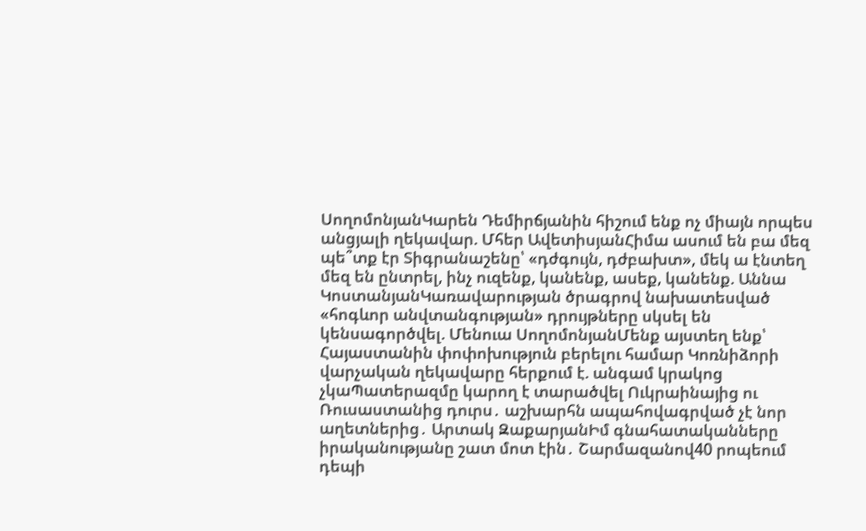ՍողոմոնյանԿարեն Դեմիրճյանին հիշում ենք ոչ միայն որպես անցյալի ղեկավար. Մհեր ԱվետիսյանՀիմա ասում են բա մեզ պե՞տք էր Տիգրանաշենը՝ «դժգույն, դժբախտ», մեկ ա էնտեղ մեզ են ընտրել, ինչ ուզենք, կանենք, ասեք, կանենք. Աննա ԿոստանյանԿառավարության ծրագրով նախատեսված «հոգևոր անվտանգության» դրույթները սկսել են կենսագործվել. Մենուա ՍողոմոնյանՄենք այստեղ ենք՝ Հայաստանին փոփոխություն բերելու համար Կոռնիձորի վարչական ղեկավարը հերքում է. անգամ կրակոց չկաՊատերազմը կարող է տարածվել Ուկրաինայից ու Ռուսաստանից դուրս․ աշխարհն ապահովագրված չէ նոր աղետներից․ Արտակ ԶաքարյանԻմ գնահատականները իրականությանը շատ մոտ էին․ Շարմազանով40 րոպեում դեպի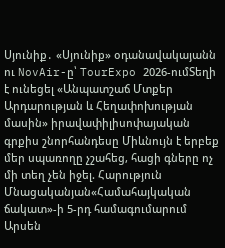Սյունիք․ «Սյունիք» օդանավակայանն ու NovAir-ը՝ TourExpo 2026-ումՏեղի է ունեցել «Անպատշաճ Մտքեր Արդարության և Հեղափոխության մասին» իրավափիլիսոփայական գրքիս շնորհանդեսը Միևնույն է երբեք մեր սպառողը չշահեց, հացի գները ոչ մի տեղ չեն իջել. Հարություն Մնացականյան«Համահայկական ճակատ»-ի 5-րդ համագումարում Արսեն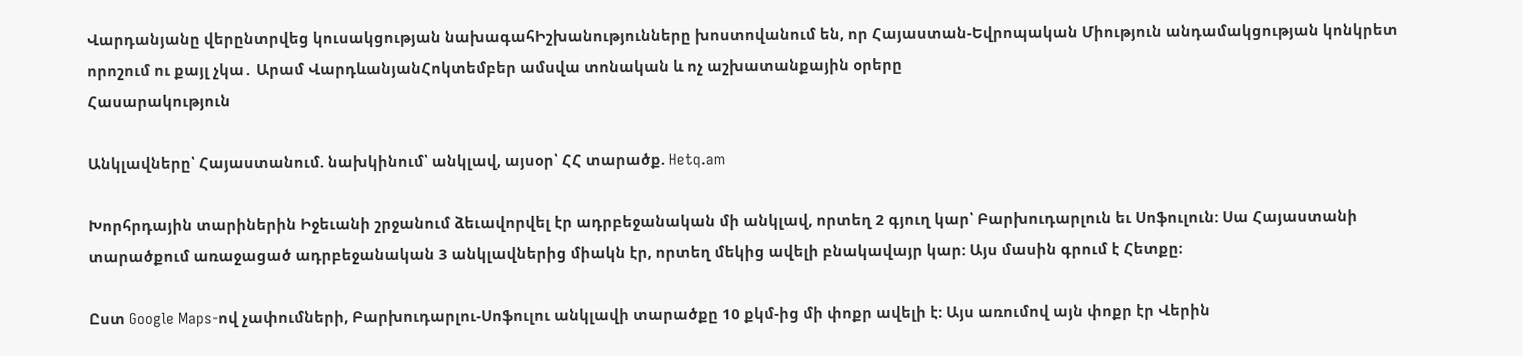Վարդանյանը վերընտրվեց կուսակցության նախագահԻշխանությունները խոստովանում են, որ Հայաստան-Եվրոպական Միություն անդամակցության կոնկրետ որոշում ու քայլ չկա․ Արամ ՎարդևանյանՀոկտեմբեր ամսվա տոնական և ոչ աշխատանքային օրերը
Հասարակություն

Անկլավները՝ Հայաստանում. նախկինում՝ անկլավ, այսօր՝ ՀՀ տարածք. Hetq.am

Խորհրդային տարիներին Իջեւանի շրջանում ձեւավորվել էր ադրբեջանական մի անկլավ, որտեղ 2 գյուղ կար՝ Բարխուդարլուն եւ Սոֆուլուն: Սա Հայաստանի տարածքում առաջացած ադրբեջանական 3 անկլավներից միակն էր, որտեղ մեկից ավելի բնակավայր կար: Այս մասին գրում է Հետքը։

Ըստ Google Maps-ով չափումների, Բարխուդարլու-Սոֆուլու անկլավի տարածքը 10 քկմ-ից մի փոքր ավելի է: Այս առումով այն փոքր էր Վերին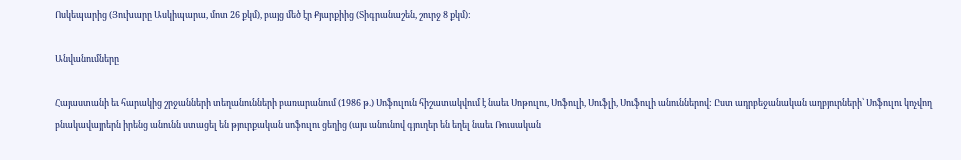Ոսկեպարից (Յուխարը Ասկիպարա, մոտ 26 քկմ), բայց մեծ էր Քյարքիից (Տիգրանաշեն, շուրջ 8 քկմ):

Անվանումները

Հայաստանի եւ հարակից շրջանների տեղանունների բառարանում (1986 թ.) Սոֆուլուն հիշատակվում է նաեւ Սոթուլու, Սոֆուլի, Սուֆլի, Սուֆուլի անուններով: Ըստ ադրբեջանական աղբյուրների՝ Սոֆուլու կոչվող բնակավայրերն իրենց անունն ստացել են թյուրքական սոֆուլու ցեղից (այս անունով գյուղեր են եղել նաեւ Ռուսական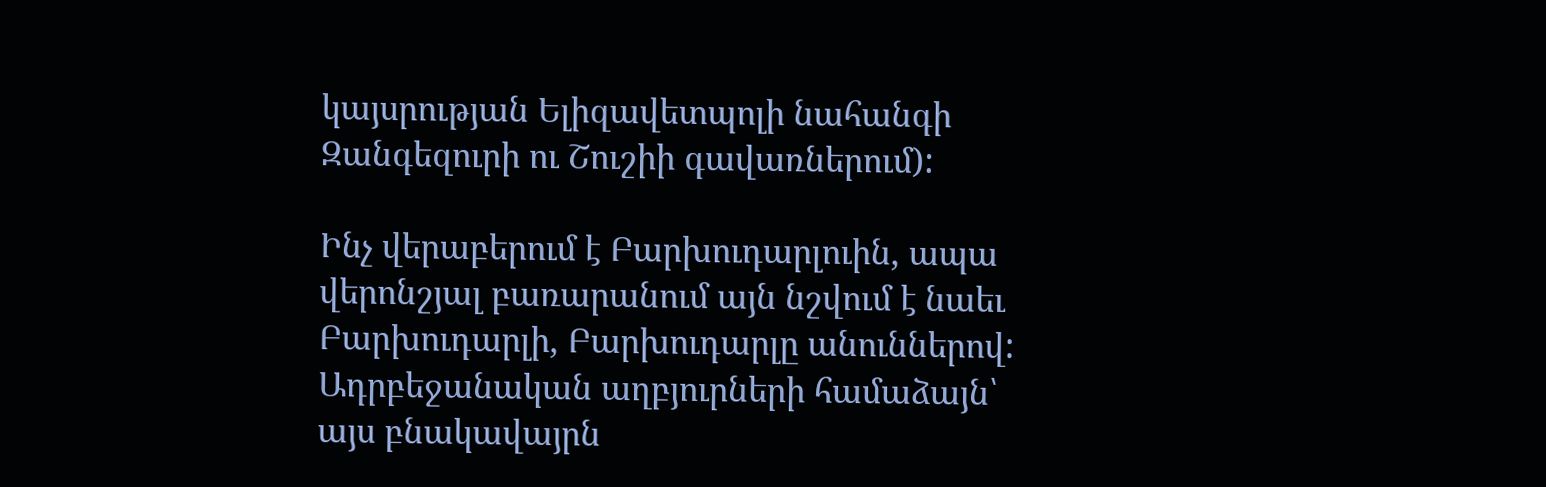կայսրության Ելիզավետպոլի նահանգի Զանգեզուրի ու Շուշիի գավառներում):

Ինչ վերաբերում է Բարխուդարլուին, ապա վերոնշյալ բառարանում այն նշվում է նաեւ Բարխուդարլի, Բարխուդարլը անուններով: Ադրբեջանական աղբյուրների համաձայն՝ այս բնակավայրն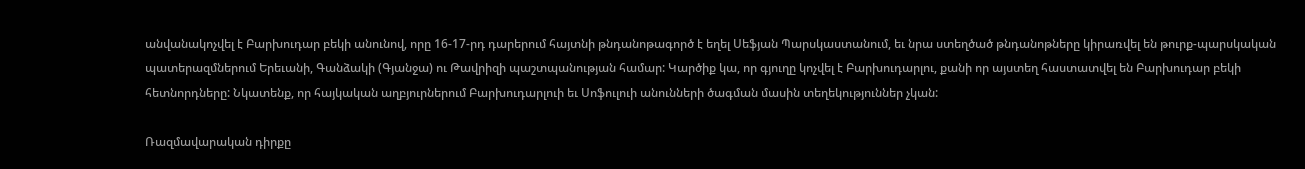անվանակոչվել է Բարխուդար բեկի անունով, որը 16-17-րդ դարերում հայտնի թնդանոթագործ է եղել Սեֆյան Պարսկաստանում, եւ նրա ստեղծած թնդանոթները կիրառվել են թուրք-պարսկական պատերազմներում Երեւանի, Գանձակի (Գյանջա) ու Թավրիզի պաշտպանության համար: Կարծիք կա, որ գյուղը կոչվել է Բարխուդարլու, քանի որ այստեղ հաստատվել են Բարխուդար բեկի հետնորդները: Նկատենք, որ հայկական աղբյուրներում Բարխուդարլուի եւ Սոֆուլուի անունների ծագման մասին տեղեկություններ չկան:

Ռազմավարական դիրքը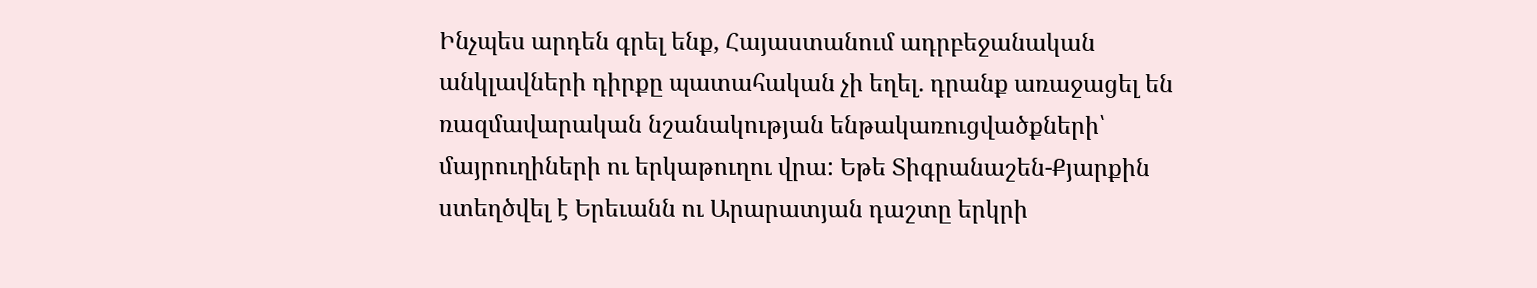Ինչպես արդեն գրել ենք, Հայաստանում ադրբեջանական անկլավների դիրքը պատահական չի եղել. դրանք առաջացել են ռազմավարական նշանակության ենթակառուցվածքների՝ մայրուղիների ու երկաթուղու վրա: Եթե Տիգրանաշեն-Քյարքին ստեղծվել է Երեւանն ու Արարատյան դաշտը երկրի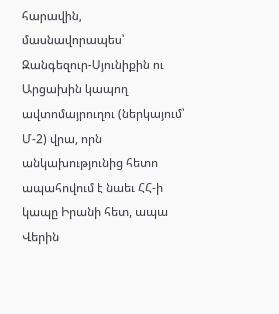հարավին, մասնավորապես՝ Զանգեզուր-Սյունիքին ու Արցախին կապող ավտոմայրուղու (ներկայում՝ Մ-2) վրա, որն անկախությունից հետո ապահովում է նաեւ ՀՀ-ի կապը Իրանի հետ, ապա Վերին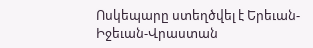Ոսկեպարը ստեղծվել է Երեւան-Իջեւան-Վրաստան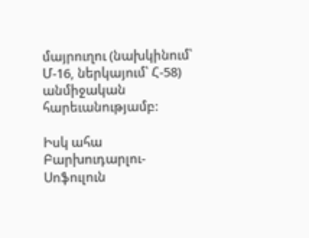մայրուղու (նախկինում՝ Մ-16, ներկայում՝ Հ-58) անմիջական հարեւանությամբ:

Իսկ ահա Բարխուդարլու-Սոֆուլուն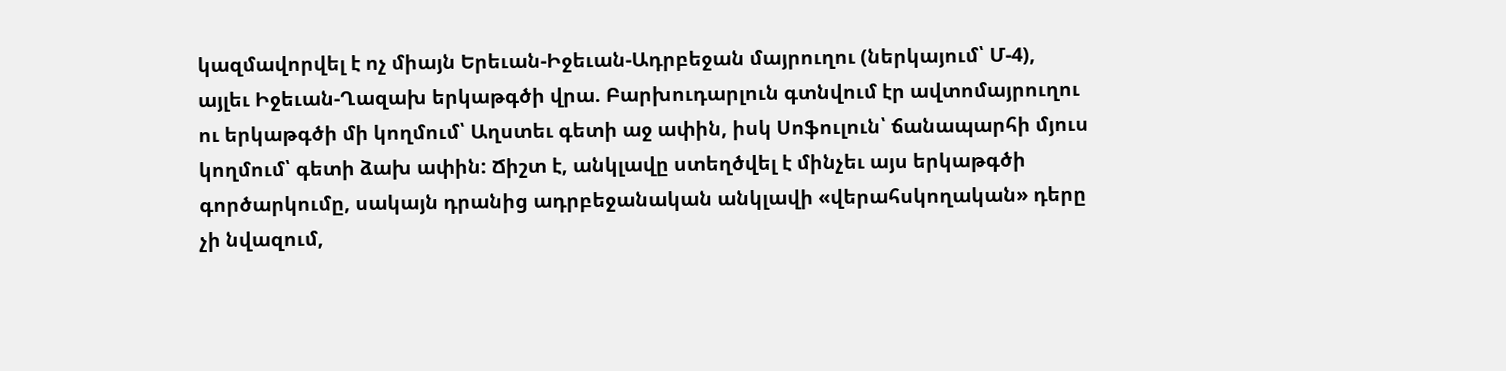կազմավորվել է ոչ միայն Երեւան-Իջեւան-Ադրբեջան մայրուղու (ներկայում՝ Մ-4), այլեւ Իջեւան-Ղազախ երկաթգծի վրա. Բարխուդարլուն գտնվում էր ավտոմայրուղու ու երկաթգծի մի կողմում՝ Աղստեւ գետի աջ ափին, իսկ Սոֆուլուն՝ ճանապարհի մյուս կողմում՝ գետի ձախ ափին: Ճիշտ է, անկլավը ստեղծվել է մինչեւ այս երկաթգծի գործարկումը, սակայն դրանից ադրբեջանական անկլավի «վերահսկողական» դերը չի նվազում,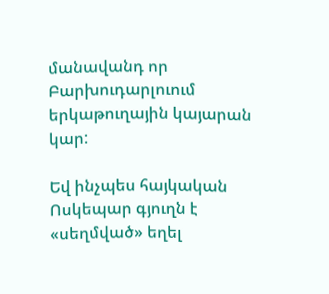մանավանդ որ Բարխուդարլուում երկաթուղային կայարան կար:

Եվ ինչպես հայկական Ոսկեպար գյուղն է «սեղմված» եղել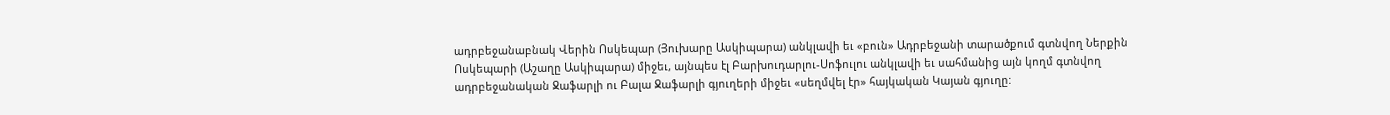ադրբեջանաբնակ Վերին Ոսկեպար (Յուխարը Ասկիպարա) անկլավի եւ «բուն» Ադրբեջանի տարածքում գտնվող Ներքին Ոսկեպարի (Աշաղը Ասկիպարա) միջեւ, այնպես էլ Բարխուդարլու-Սոֆուլու անկլավի եւ սահմանից այն կողմ գտնվող ադրբեջանական Ջաֆարլի ու Բալա Ջաֆարլի գյուղերի միջեւ «սեղմվել էր» հայկական Կայան գյուղը: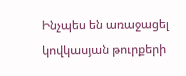Ինչպես են առաջացել կովկասյան թուրքերի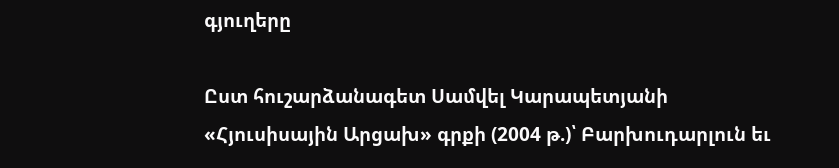գյուղերը

Ըստ հուշարձանագետ Սամվել Կարապետյանի «Հյուսիսային Արցախ» գրքի (2004 թ.)՝ Բարխուդարլուն եւ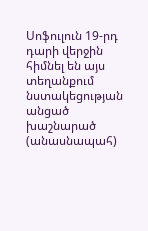Սոֆուլուն 19-րդ դարի վերջին հիմնել են այս տեղանքում նստակեցության անցած խաշնարած (անասնապահ)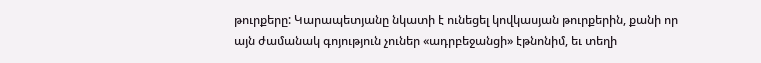թուրքերը: Կարապետյանը նկատի է ունեցել կովկասյան թուրքերին, քանի որ այն ժամանակ գոյություն չուներ «ադրբեջանցի» էթնոնիմ, եւ տեղի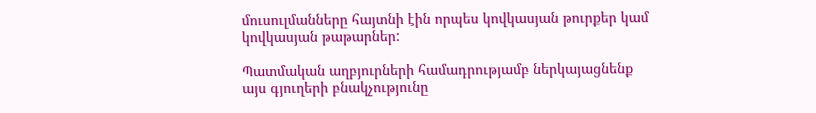մուսուլմանները հայտնի էին որպես կովկասյան թուրքեր կամ կովկասյան թաթարներ:

Պատմական աղբյուրների համադրությամբ ներկայացնենք այս գյուղերի բնակչությունը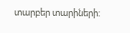տարբեր տարիների: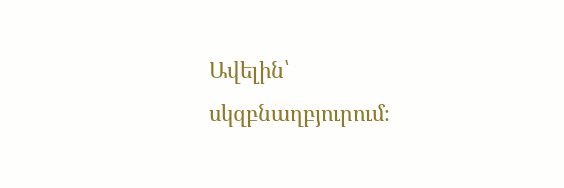Ավելին՝ սկզբնաղբյուրում։